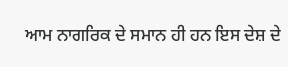ਆਮ ਨਾਗਰਿਕ ਦੇ ਸਮਾਨ ਹੀ ਹਨ ਇਸ ਦੇਸ਼ ਦੇ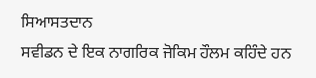ਸਿਆਸਤਦਾਨ
ਸਵੀਡਨ ਦੇ ਇਕ ਨਾਗਰਿਕ ਜੋਕਿਮ ਹੌਲਮ ਕਹਿੰਦੇ ਹਨ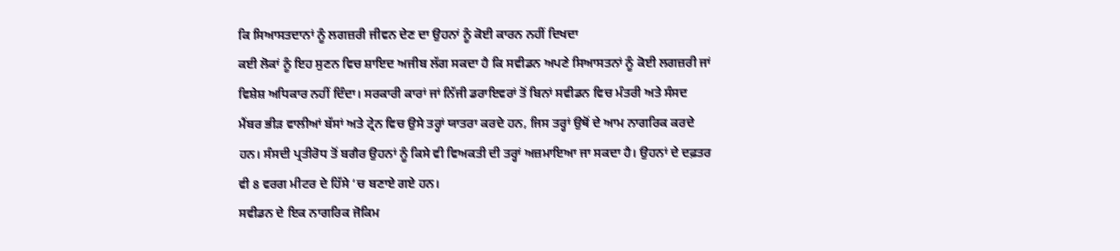ਕਿ ਸਿਆਸਤਦਾਨਾਂ ਨੂੰ ਲਗਜ਼ਰੀ ਜੀਵਨ ਦੇਣ ਦਾ ਉਹਨਾਂ ਨੂੰ ਕੋਈ ਕਾਰਨ ਨਹੀਂ ਦਿਖਦਾ
ਕਈ ਲੋਕਾਂ ਨੂੰ ਇਹ ਸੁਣਨ ਵਿਚ ਸ਼ਾਇਦ ਅਜੀਬ ਲੱਗ ਸਕਦਾ ਹੈ ਕਿ ਸਵੀਡਨ ਅਪਣੇ ਸਿਆਸਤਨਾਂ ਨੂੰ ਕੋਈ ਲਗਜ਼ਰੀ ਜਾਂ ਵਿਸ਼ੇਸ਼ ਅਧਿਕਾਰ ਨਹੀਂ ਦਿੰਦਾ। ਸਰਕਾਰੀ ਕਾਰਾਂ ਜਾਂ ਨਿੱਜੀ ਡਰਾਇਵਰਾਂ ਤੋਂ ਬਿਨਾਂ ਸਵੀਡਨ ਵਿਚ ਮੰਤਰੀ ਅਤੇ ਸੰਸਦ ਮੈਂਬਰ ਭੀੜ ਵਾਲੀਆਂ ਬੱਸਾਂ ਅਤੇ ਟ੍ਰੇਨ ਵਿਚ ਉਸੇ ਤਰ੍ਹਾਂ ਯਾਤਰਾ ਕਰਦੇ ਹਨ, ਜਿਸ ਤਰ੍ਹਾਂ ਉਥੋਂ ਦੇ ਆਮ ਨਾਗਰਿਕ ਕਰਦੇ ਹਨ। ਸੰਸਦੀ ਪ੍ਰਤੀਰੋਧ ਤੋਂ ਬਗੈਰ ਉਹਨਾਂ ਨੂੰ ਕਿਸੇ ਵੀ ਵਿਅਕਤੀ ਦੀ ਤਰ੍ਹਾਂ ਅਜ਼ਮਾਇਆ ਜਾ ਸਕਦਾ ਹੈ। ਉਹਨਾਂ ਦੇ ਦਫ਼ਤਰ ਵੀ 8 ਵਰਗ ਮੀਟਰ ਦੇ ਹਿੱਸੇ ‘ਚ ਬਣਾਏ ਗਏ ਹਨ।
ਸਵੀਡਨ ਦੇ ਇਕ ਨਾਗਰਿਕ ਜੋਕਿਮ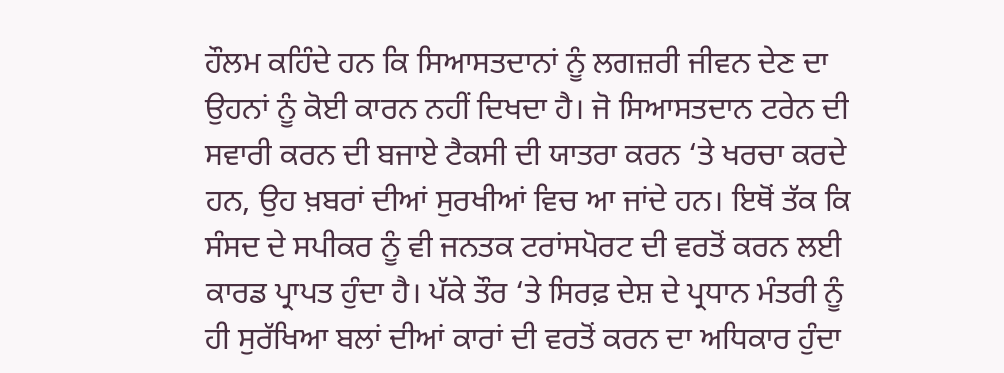ਹੌਲਮ ਕਹਿੰਦੇ ਹਨ ਕਿ ਸਿਆਸਤਦਾਨਾਂ ਨੂੰ ਲਗਜ਼ਰੀ ਜੀਵਨ ਦੇਣ ਦਾ ਉਹਨਾਂ ਨੂੰ ਕੋਈ ਕਾਰਨ ਨਹੀਂ ਦਿਖਦਾ ਹੈ। ਜੋ ਸਿਆਸਤਦਾਨ ਟਰੇਨ ਦੀ ਸਵਾਰੀ ਕਰਨ ਦੀ ਬਜਾਏ ਟੈਕਸੀ ਦੀ ਯਾਤਰਾ ਕਰਨ ‘ਤੇ ਖਰਚਾ ਕਰਦੇ ਹਨ, ਉਹ ਖ਼ਬਰਾਂ ਦੀਆਂ ਸੁਰਖੀਆਂ ਵਿਚ ਆ ਜਾਂਦੇ ਹਨ। ਇਥੋਂ ਤੱਕ ਕਿ ਸੰਸਦ ਦੇ ਸਪੀਕਰ ਨੂੰ ਵੀ ਜਨਤਕ ਟਰਾਂਸਪੋਰਟ ਦੀ ਵਰਤੋਂ ਕਰਨ ਲਈ ਕਾਰਡ ਪ੍ਰਾਪਤ ਹੁੰਦਾ ਹੈ। ਪੱਕੇ ਤੌਰ ‘ਤੇ ਸਿਰਫ਼ ਦੇਸ਼ ਦੇ ਪ੍ਰਧਾਨ ਮੰਤਰੀ ਨੂੰ ਹੀ ਸੁਰੱਖਿਆ ਬਲਾਂ ਦੀਆਂ ਕਾਰਾਂ ਦੀ ਵਰਤੋਂ ਕਰਨ ਦਾ ਅਧਿਕਾਰ ਹੁੰਦਾ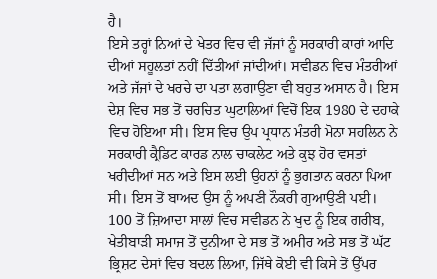ਹੈ।
ਇਸੇ ਤਰ੍ਹਾਂ ਨਿਆਂ ਦੇ ਖੇਤਰ ਵਿਚ ਵੀ ਜੱਜਾਂ ਨੂੰ ਸਰਕਾਰੀ ਕਾਰਾਂ ਆਦਿ ਦੀਆਂ ਸਹੂਲਤਾਂ ਨਹੀਂ ਦਿੱਤੀਆਂ ਜਾਂਦੀਆਂ। ਸਵੀਡਨ ਵਿਚ ਮੰਤਰੀਆਂ ਅਤੇ ਜੱਜਾਂ ਦੇ ਖਰਚੇ ਦਾ ਪਤਾ ਲਗਾਉਣਾ ਵੀ ਬਹੁਤ ਅਸਾਨ ਹੈ। ਇਸ ਦੇਸ਼ ਵਿਚ ਸਭ ਤੋਂ ਚਰਚਿਤ ਘੁਟਾਲਿਆਂ ਵਿਚੋਂ ਇਕ 1980 ਦੇ ਦਹਾਕੇ ਵਿਚ ਹੋਇਆ ਸੀ। ਇਸ ਵਿਚ ਉਪ ਪ੍ਰਧਾਨ ਮੰਤਰੀ ਮੋਨਾ ਸਹਲਿਨ ਨੇ ਸਰਕਾਰੀ ਕ੍ਰੈਡਿਟ ਕਾਰਡ ਨਾਲ ਚਾਕਲੇਟ ਅਤੇ ਕੁਝ ਹੋਰ ਵਸਤਾਂ ਖਰੀਦੀਆਂ ਸਨ ਅਤੇ ਇਸ ਲਈ ਉਹਨਾਂ ਨੂੰ ਭੁਗਤਾਨ ਕਰਨਾ ਪਿਆ ਸੀ। ਇਸ ਤੋਂ ਬਾਅਦ ਉਸ ਨੂੰ ਅਪਣੀ ਨੌਕਰੀ ਗੁਆਉਣੀ ਪਈ। 100 ਤੋਂ ਜ਼ਿਆਦਾ ਸਾਲਾਂ ਵਿਚ ਸਵੀਡਨ ਨੇ ਖੁਦ ਨੂੰ ਇਕ ਗਰੀਬ, ਖੇਤੀਬਾੜੀ ਸਮਾਜ ਤੋਂ ਦੁਨੀਆ ਦੇ ਸਭ ਤੋਂ ਅਮੀਰ ਅਤੇ ਸਭ ਤੋਂ ਘੱਟ ਭ੍ਰਿਸ਼ਟ ਦੇਸਾਂ ਵਿਚ ਬਦਲ ਲਿਆ, ਜਿੱਥੇ ਕੋਈ ਵੀ ਕਿਸੇ ਤੋਂ ਉੱਪਰ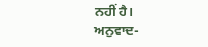ਨਹੀਂ ਹੈ।
ਅਨੁਵਾਦ-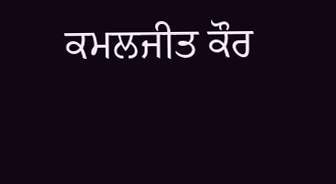ਕਮਲਜੀਤ ਕੌਰ